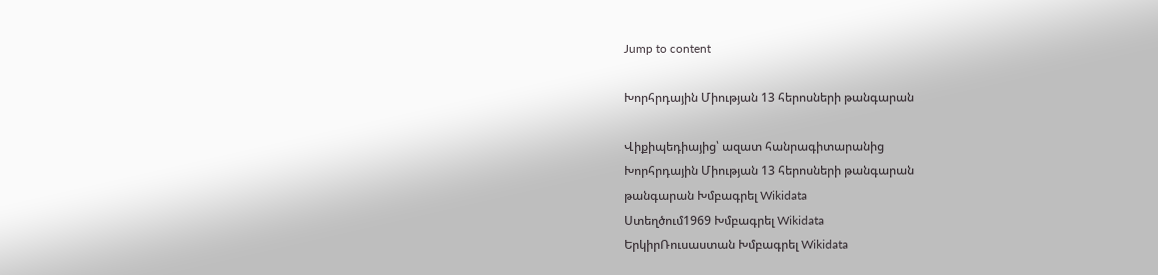Jump to content

Խորհրդային Միության 13 հերոսների թանգարան

Վիքիպեդիայից՝ ազատ հանրագիտարանից
Խորհրդային Միության 13 հերոսների թանգարան
թանգարան Խմբագրել Wikidata
Ստեղծում1969 Խմբագրել Wikidata
ԵրկիրՌուսաստան Խմբագրել Wikidata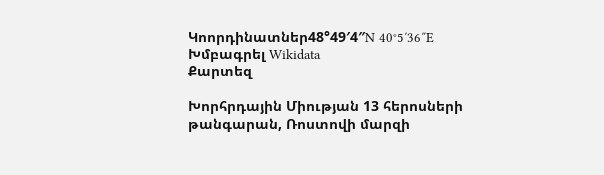Կոորդինատներ48°49′4″N 40°5′36″E Խմբագրել Wikidata
Քարտեզ

Խորհրդային Միության 13 հերոսների թանգարան, Ռոստովի մարզի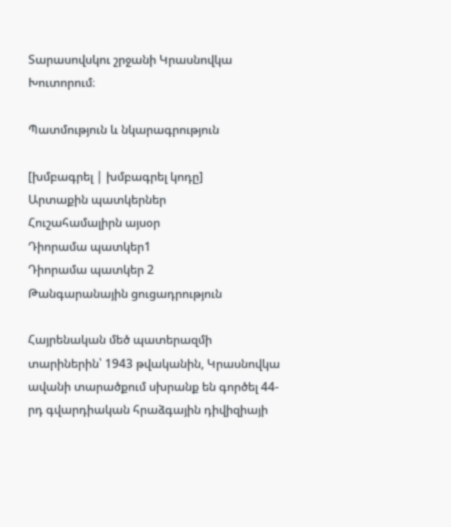Տարասովսկու շրջանի Կրասնովկա Խուտորում։

Պատմություն և նկարագրություն

[խմբագրել | խմբագրել կոդը]
Արտաքին պատկերներ
Հուշահամալիրն այսօր
Դիորամա պատկեր1
Դիորամա պատկեր 2
Թանգարանային ցուցադրություն

Հայրենական մեծ պատերազմի տարիներին՝ 1943 թվականին, Կրասնովկա ավանի տարածքում սխրանք են գործել 44-րդ գվարդիական հրաձգային դիվիզիայի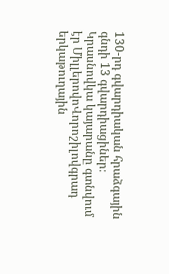130-րդ գվարդիական հրաձգային գնդի 13 գվարդիացիներ։ Կրասնովկա կայարանը գտնվում էր ՄիլլերովոՎորոշիլովգրադ երկաթուղային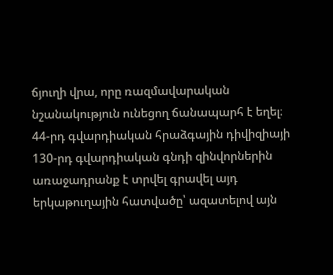ճյուղի վրա, որը ռազմավարական նշանակություն ունեցող ճանապարհ է եղել։ 44-րդ գվարդիական հրաձգային դիվիզիայի 130-րդ գվարդիական գնդի զինվորներին առաջադրանք է տրվել գրավել այդ երկաթուղային հատվածը՝ ազատելով այն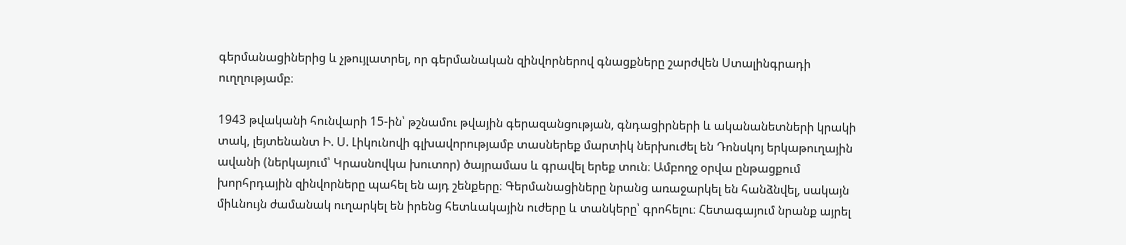գերմանացիներից և չթույլատրել, որ գերմանական զինվորներով գնացքները շարժվեն Ստալինգրադի ուղղությամբ։

1943 թվականի հունվարի 15-ին՝ թշնամու թվային գերազանցության, գնդացիրների և ականանետների կրակի տակ, լեյտենանտ Ի. Ս. Լիկունովի գլխավորությամբ տասներեք մարտիկ ներխուժել են Դոնսկոյ երկաթուղային ավանի (ներկայում՝ Կրասնովկա խուտոր) ծայրամաս և գրավել երեք տուն։ Ամբողջ օրվա ընթացքում խորհրդային զինվորները պահել են այդ շենքերը։ Գերմանացիները նրանց առաջարկել են հանձնվել, սակայն միևնույն ժամանակ ուղարկել են իրենց հետևակային ուժերը և տանկերը՝ գրոհելու։ Հետագայում նրանք այրել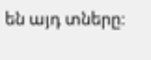են այդ տները։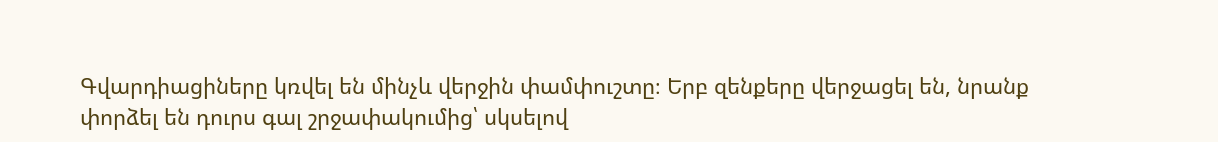Գվարդիացիները կռվել են մինչև վերջին փամփուշտը։ Երբ զենքերը վերջացել են, նրանք փորձել են դուրս գալ շրջափակումից՝ սկսելով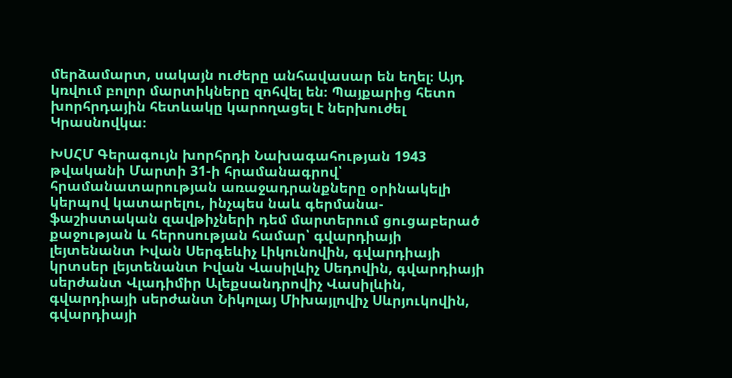մերձամարտ, սակայն ուժերը անհավասար են եղել։ Այդ կռվում բոլոր մարտիկները զոհվել են։ Պայքարից հետո խորհրդային հետևակը կարողացել է ներխուժել Կրասնովկա։

ԽՍՀՄ Գերագույն խորհրդի Նախագահության 1943 թվականի Մարտի 31-ի հրամանագրով՝ հրամանատարության առաջադրանքները օրինակելի կերպով կատարելու, ինչպես նաև գերմանա-ֆաշիստական զավթիչների դեմ մարտերում ցուցաբերած քաջության և հերոսության համար՝ գվարդիայի լեյտենանտ Իվան Սերգեևիչ Լիկունովին, գվարդիայի կրտսեր լեյտենանտ Իվան Վասիլևիչ Սեդովին, գվարդիայի սերժանտ Վլադիմիր Ալեքսանդրովիչ Վասիլևին, գվարդիայի սերժանտ Նիկոլայ Միխայլովիչ Սևրյուկովին, գվարդիայի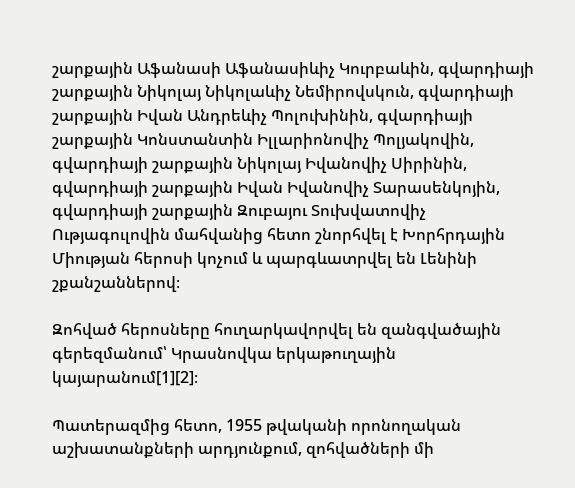շարքային Աֆանասի Աֆանասիևիչ Կուրբաևին, գվարդիայի շարքային Նիկոլայ Նիկոլաևիչ Նեմիրովսկուն, գվարդիայի շարքային Իվան Անդրեևիչ Պոլուխինին, գվարդիայի շարքային Կոնստանտին Իլլարիոնովիչ Պոլյակովին, գվարդիայի շարքային Նիկոլայ Իվանովիչ Սիրինին, գվարդիայի շարքային Իվան Իվանովիչ Տարասենկոյին, գվարդիայի շարքային Զուբայու Տուխվատովիչ Ությագուլովին մահվանից հետո շնորհվել է Խորհրդային Միության հերոսի կոչում և պարգևատրվել են Լենինի շքանշաններով։

Զոհված հերոսները հուղարկավորվել են զանգվածային գերեզմանում՝ Կրասնովկա երկաթուղային կայարանում[1][2]։

Պատերազմից հետո, 1955 թվականի որոնողական աշխատանքների արդյունքում, զոհվածների մի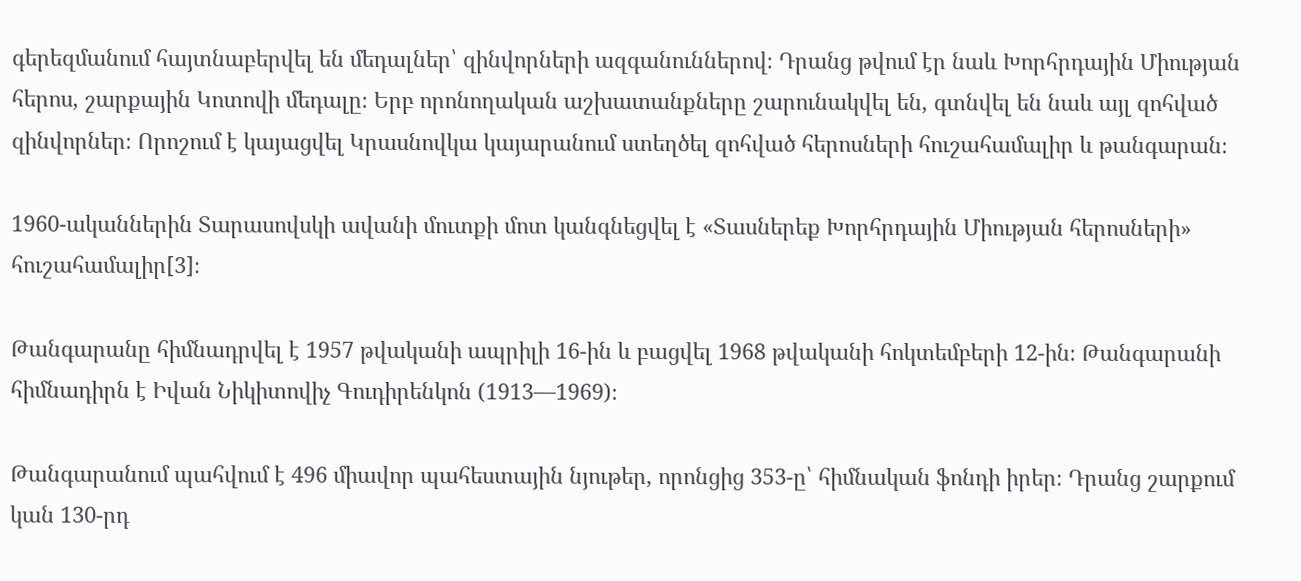գերեզմանում հայտնաբերվել են մեդալներ՝ զինվորների ազգանուններով։ Դրանց թվում էր նաև Խորհրդային Միության հերոս, շարքային Կոտովի մեդալը։ Երբ որոնողական աշխատանքները շարունակվել են, գտնվել են նաև այլ զոհված զինվորներ։ Որոշում է կայացվել Կրասնովկա կայարանում ստեղծել զոհված հերոսների հուշահամալիր և թանգարան։

1960-ականներին Տարասովսկի ավանի մուտքի մոտ կանգնեցվել է «Տասներեք Խորհրդային Միության հերոսների» հուշահամալիր[3]։

Թանգարանը հիմնադրվել է 1957 թվականի ապրիլի 16-ին և բացվել 1968 թվականի հոկտեմբերի 12-ին։ Թանգարանի հիմնադիրն է Իվան Նիկիտովիչ Գուդիրենկոն (1913—1969)։

Թանգարանում պահվում է 496 միավոր պահեստային նյութեր, որոնցից 353-ը՝ հիմնական ֆոնդի իրեր։ Դրանց շարքում կան 130-րդ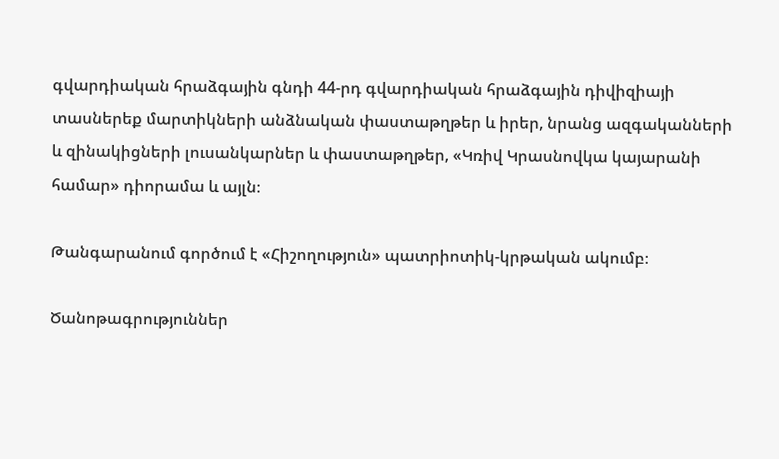գվարդիական հրաձգային գնդի 44-րդ գվարդիական հրաձգային դիվիզիայի տասներեք մարտիկների անձնական փաստաթղթեր և իրեր, նրանց ազգականների և զինակիցների լուսանկարներ և փաստաթղթեր, «Կռիվ Կրասնովկա կայարանի համար» դիորամա և այլն։

Թանգարանում գործում է «Հիշողություն» պատրիոտիկ-կրթական ակումբ։

Ծանոթագրություններ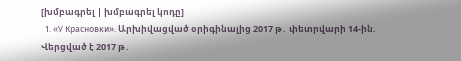[խմբագրել | խմբագրել կոդը]
  1. «У Красновки». Արխիվացված օրիգինալից 2017 թ․ փետրվարի 14-ին. Վերցված է 2017 թ․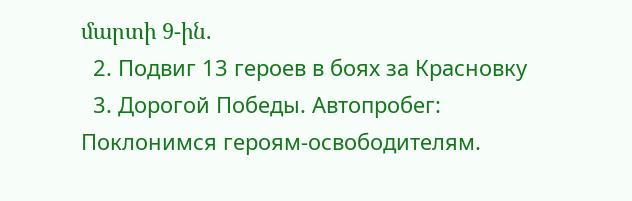մարտի 9-ին.
  2. Подвиг 13 героев в боях за Красновку
  3. Дорогой Победы. Автопробег: Поклонимся героям-освободителям.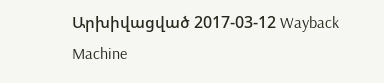Արխիվացված 2017-03-12 Wayback Machine